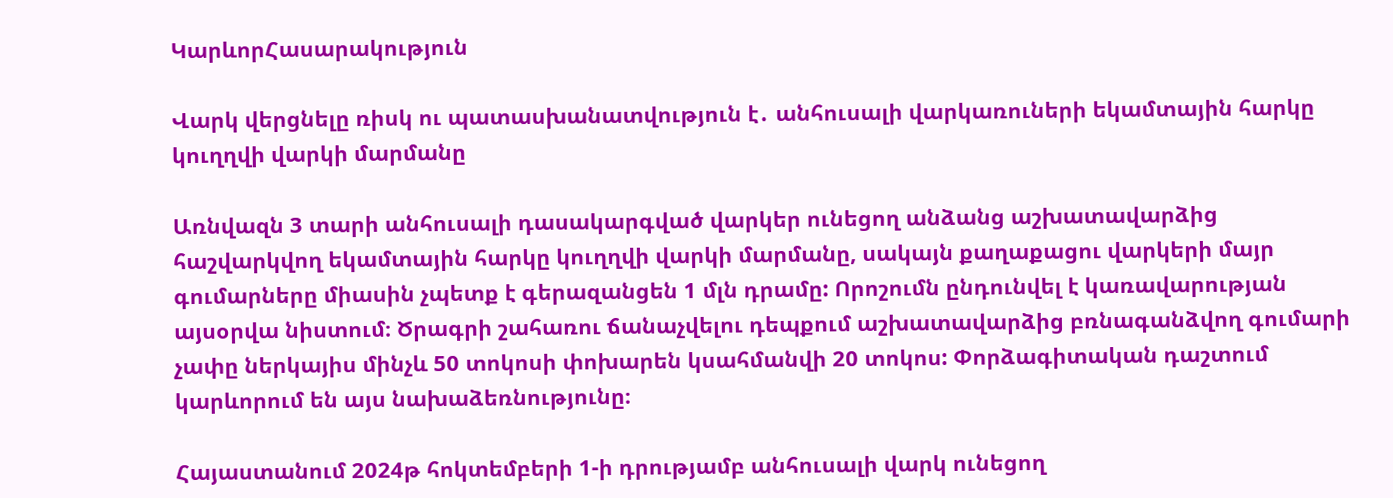ԿարևորՀասարակություն

Վարկ վերցնելը ռիսկ ու պատասխանատվություն է․ անհուսալի վարկառուների եկամտային հարկը կուղղվի վարկի մարմանը

Առնվազն 3 տարի անհուսալի դասակարգված վարկեր ունեցող անձանց աշխատավարձից հաշվարկվող եկամտային հարկը կուղղվի վարկի մարմանը, սակայն քաղաքացու վարկերի մայր գումարները միասին չպետք է գերազանցեն 1 մլն դրամը: Որոշումն ընդունվել է կառավարության այսօրվա նիստում։ Ծրագրի շահառու ճանաչվելու դեպքում աշխատավարձից բռնագանձվող գումարի չափը ներկայիս մինչև 50 տոկոսի փոխարեն կսահմանվի 20 տոկոս: Փորձագիտական դաշտում կարևորում են այս նախաձեռնությունը։

Հայաստանում 2024թ հոկտեմբերի 1-ի դրությամբ անհուսալի վարկ ունեցող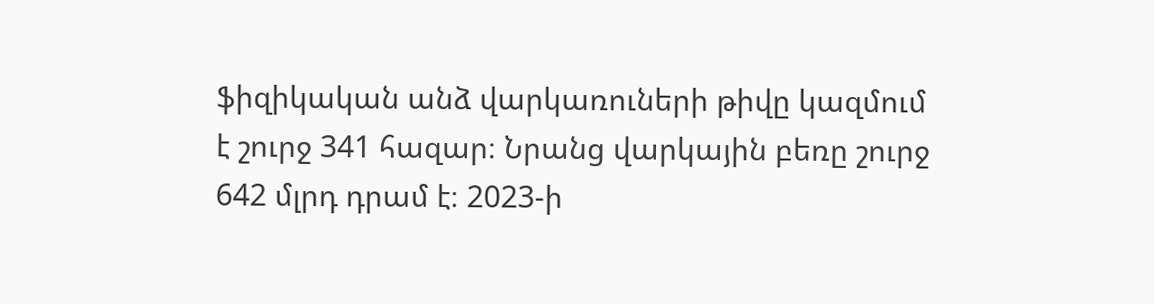ֆիզիկական անձ վարկառուների թիվը կազմում է շուրջ 341 հազար։ Նրանց վարկային բեռը շուրջ 642 մլրդ դրամ է։ 2023-ի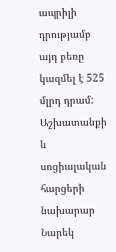ապրիլի դրությամբ այդ բեռը կազմել է 525 մլրդ դրամ: Աշխատանքի և սոցիալական հարցերի նախարար Նարեկ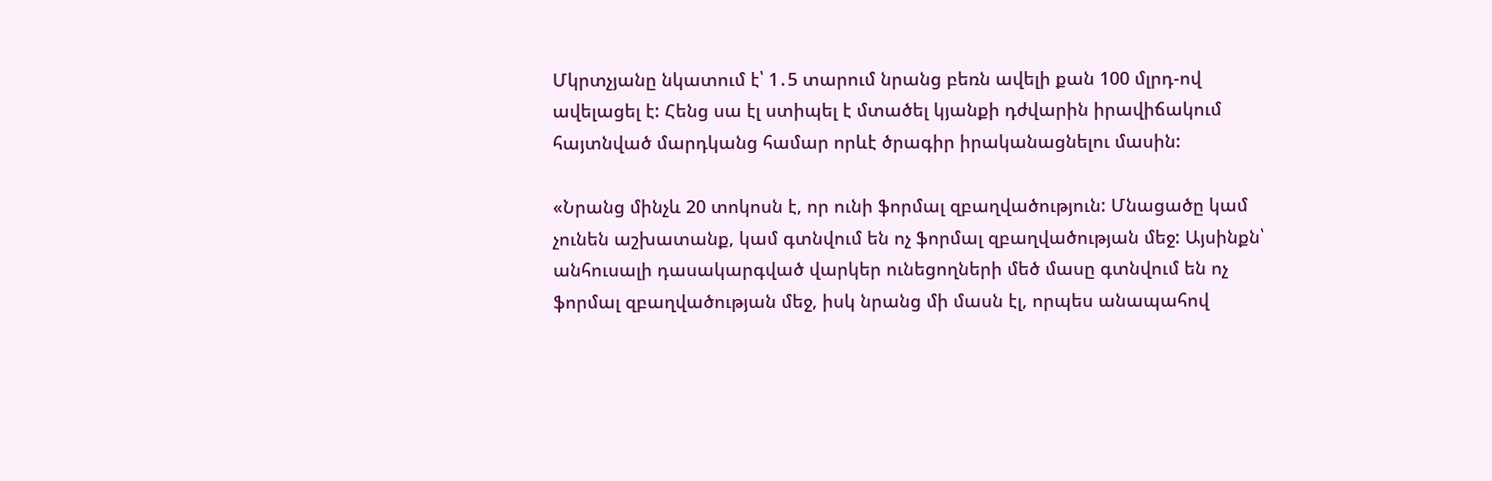Մկրտչյանը նկատում է՝ 1․5 տարում նրանց բեռն ավելի քան 100 մլրդ-ով ավելացել է: Հենց սա էլ ստիպել է մտածել կյանքի դժվարին իրավիճակում հայտնված մարդկանց համար որևէ ծրագիր իրականացնելու մասին:

«Նրանց մինչև 20 տոկոսն է, որ ունի ֆորմալ զբաղվածություն: Մնացածը կամ չունեն աշխատանք, կամ գտնվում են ոչ ֆորմալ զբաղվածության մեջ: Այսինքն՝ անհուսալի դասակարգված վարկեր ունեցողների մեծ մասը գտնվում են ոչ ֆորմալ զբաղվածության մեջ, իսկ նրանց մի մասն էլ, որպես անապահով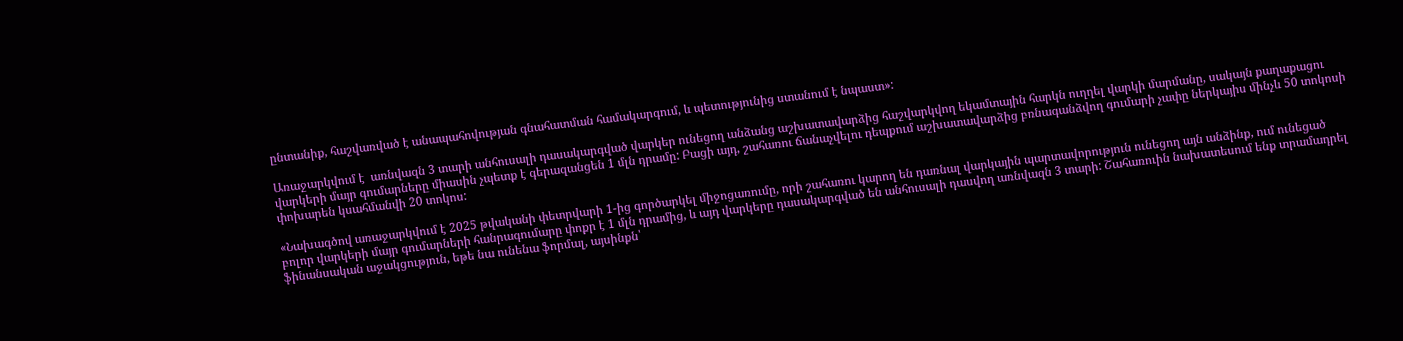ընտանիք, հաշվառված է անապահովության գնահատման համակարգում, և պետությունից ստանում է նպաստ»:

Առաջարկվում է  առնվազն 3 տարի անհուսալի դասակարգված վարկեր ունեցող անձանց աշխատավարձից հաշվարկվող եկամտային հարկն ուղղել վարկի մարմանը, սակայն քաղաքացու վարկերի մայր գումարները միասին չպետք է գերազանցեն 1 մլն դրամը: Բացի այդ, շահառու ճանաչվելու դեպքում աշխատավարձից բռնագանձվող գումարի չափը ներկայիս մինչև 50 տոկոսի փոխարեն կսահմանվի 20 տոկոս:

«Նախագծով առաջարկվում է 2025 թվականի փետրվարի 1-ից գործարկել միջոցառումը, որի շահառու կարող են դառնալ վարկային պարտավորություն ունեցող այն անձինք, ում ունեցած բոլոր վարկերի մայր գումարների հանրագումարը փոքր է 1 մլն դրամից, և այդ վարկերը դասակարգված են անհուսալի դասվող առնվազն 3 տարի: Շահառուին նախատեսում ենք տրամադրել ֆինանսական աջակցություն, եթե նա ունենա ֆորմալ, այսինքն՝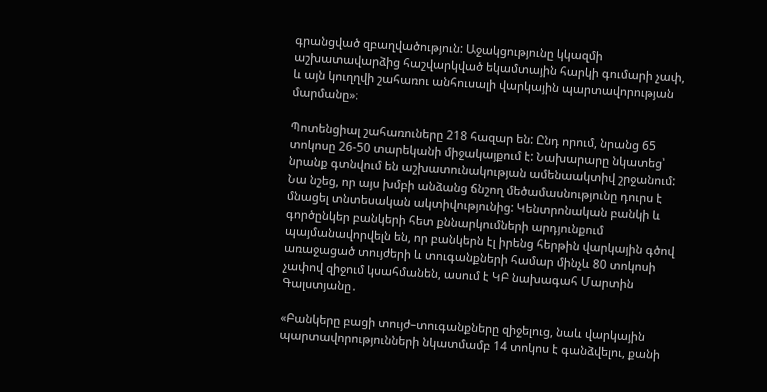գրանցված զբաղվածություն: Աջակցությունը կկազմի աշխատավարձից հաշվարկված եկամտային հարկի գումարի չափ, և այն կուղղվի շահառու անհուսալի վարկային պարտավորության մարմանը»։

Պոտենցիալ շահառուները 218 հազար են: Ընդ որում, նրանց 65 տոկոսը 26-50 տարեկանի միջակայքում է: Նախարարը նկատեց՝ նրանք գտնվում են աշխատունակության ամենաակտիվ շրջանում: Նա նշեց, որ այս խմբի անձանց ճնշող մեծամասնությունը դուրս է մնացել տնտեսական ակտիվությունից: Կենտրոնական բանկի և գործընկեր բանկերի հետ քննարկումների արդյունքում պայմանավորվելն են, որ բանկերն էլ իրենց հերթին վարկային գծով առաջացած տույժերի և տուգանքների համար մինչև 80 տոկոսի չափով զիջում կսահմանեն, ասում է ԿԲ նախագահ Մարտին Գալստյանը․

«Բանկերը բացի տույժ–տուգանքները զիջելուց, նաև վարկային պարտավորությունների նկատմամբ 14 տոկոս է գանձվելու, քանի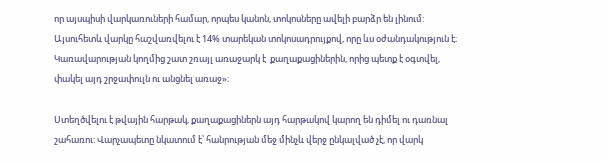որ այսպիսի վարկառուների համար, որպես կանոն, տոկոսները ավելի բարձր են լինում: Այսուհետև վարկը հաշվառվելու է 14% տարեկան տոկոսադրույքով, որը ևս օժանդակություն է։ Կառավարության կողմից շատ շռայլ առաջարկ է  քաղաքացիներին, որից պետք է օգտվել, փակել այդ շրջափուլն ու անցնել առաջ»։

Ստեղծվելու է թվային հարթակ, քաղաքացիներն այդ հարթակով կարող են դիմել ու դառնալ շահառու: Վարչապետը նկատում է՝ հանրության մեջ մինչև վերջ ընկալված չէ, որ վարկ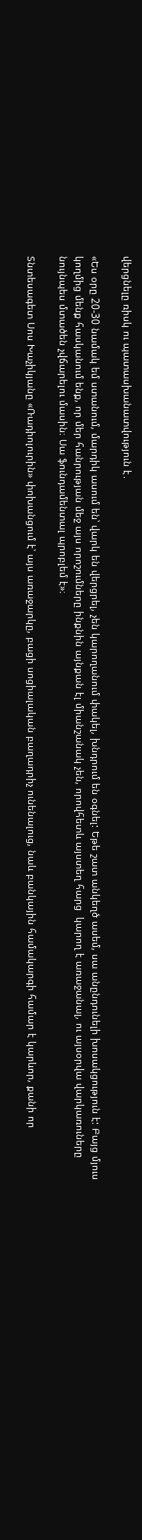վերցնելը ռիսկ ու պատասխանատվություն է․

«Ես օրը 20-30 նամակ եմ ստանում, մարդիկ ասում են՝ վարկ են վերցրել, չեն կարողանում փակել, խնդրում են օգնել: Եթե շատ անկեղծ ասեմ, սա անընդունելի խոսակցություն է: Բայց մյուս կողմից մենք հասկանում ենք, որ մեր հանրության մեջ այս որոշումները ինքնին այնքան էլ միանշանակ չեն, որովհետև այստեղ հարց  կարող է առաջանալ, ու այսօրվա վարկառուները նույնպես մտածեն չվճարելու մասին։ Սա ֆունդամենտալ պրոբլեմ է»։

Տնտեսագետ Սոս Խաչիկյանը «Ռադիոլուրին» փոխանցում է՝ այս առաջարկը, բացի սոցիալական բաղադրիչ ունենալուց, նաև բանկային համակարգի համար է կարևոր, քանի որ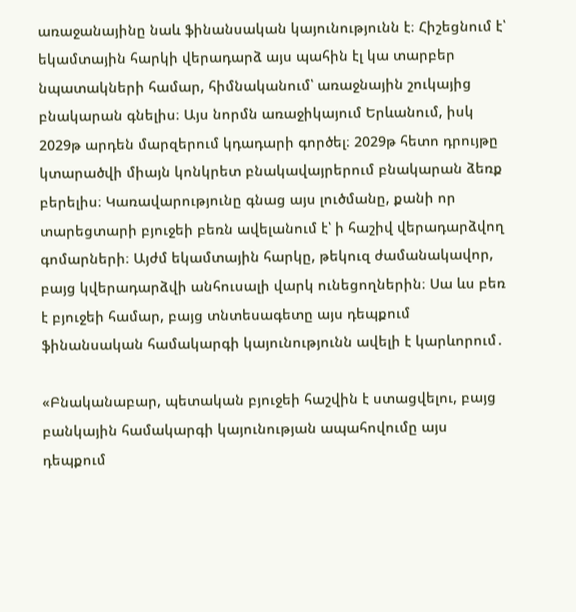առաջանայինը նաև ֆինանսական կայունությունն է։ Հիշեցնում է՝ եկամտային հարկի վերադարձ այս պահին էլ կա տարբեր նպատակների համար, հիմնականում՝ առաջնային շուկայից բնակարան գնելիս։ Այս նորմն առաջիկայում Երևանում, իսկ 2029թ արդեն մարզերում կդադարի գործել։ 2029թ հետո դրույթը կտարածվի միայն կոնկրետ բնակավայրերում բնակարան ձեռք բերելիս։ Կառավարությունը գնաց այս լուծմանը, քանի որ տարեցտարի բյուջեի բեռն ավելանում է՝ ի հաշիվ վերադարձվող գոմարների։ Այժմ եկամտային հարկը, թեկուզ ժամանակավոր, բայց կվերադարձվի անհուսալի վարկ ունեցողներին։ Սա ևս բեռ է բյուջեի համար, բայց տնտեսագետը այս դեպքում ֆինանսական համակարգի կայունությունն ավելի է կարևորում․

«Բնականաբար, պետական բյուջեի հաշվին է ստացվելու, բայց բանկային համակարգի կայունության ապահովումը այս դեպքում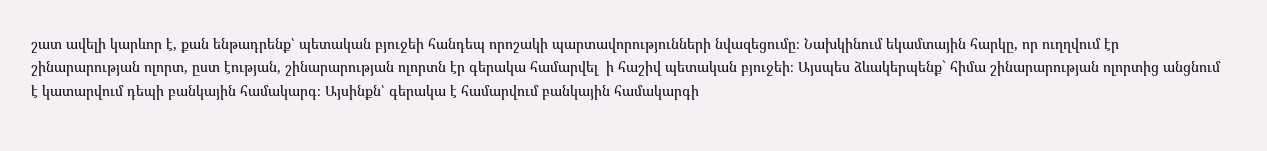շատ ավելի կարևոր է, քան ենթադրենք՝ պետական բյուջեի հանդեպ որոշակի պարտավորությունների նվազեցումը։ Նախկինում եկամտային հարկը, որ ուղղվում էր շինարարության ոլորտ, ըստ էության, շինարարության ոլորտն էր գերակա համարվել  ի հաշիվ պետական բյուջեի։ Այսպես ձևակերպենք` հիմա շինարարության ոլորտից անցնում է կատարվում դեպի բանկային համակարգ։ Այսինքն՝ գերակա է համարվում բանկային համակարգի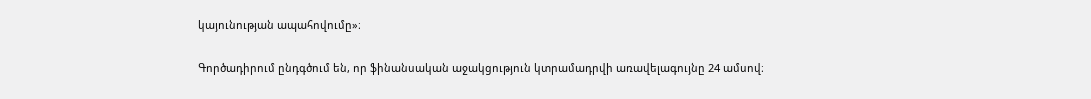կայունության ապահովումը»։

Գործադիրում ընդգծում են, որ ֆինանսական աջակցություն կտրամադրվի առավելագույնը 24 ամսով։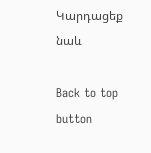Կարդացեք նաև

Back to top button